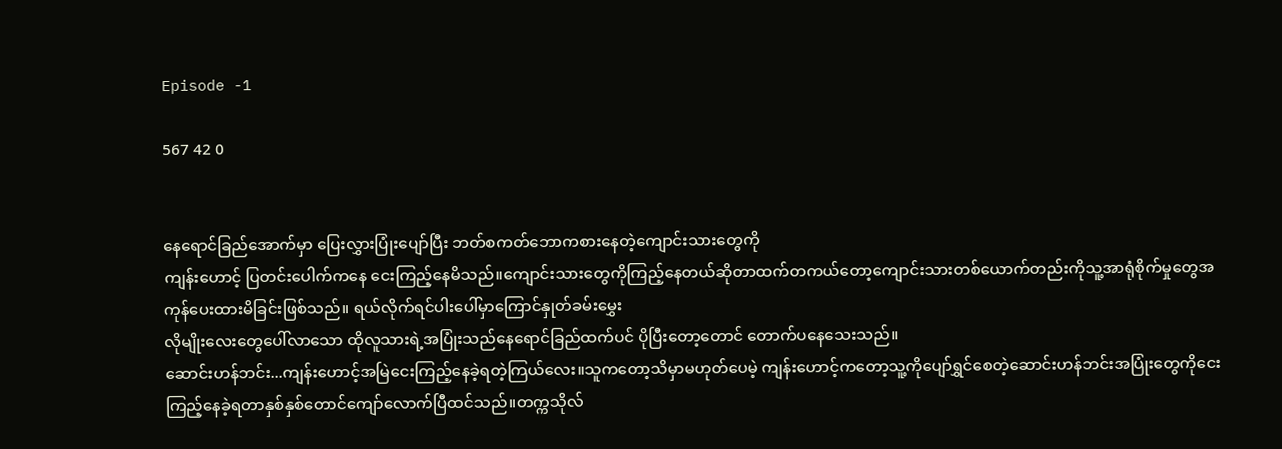Episode -1

567 42 0


နေရောင်ခြည်အောက်မှာ ပြေးလွှားပြုံးပျော်ပြီး ဘတ်စကတ်ဘောကစားနေတဲ့ကျောင်းသားတွေကို
ကျန်းဟောင့် ပြတင်းပေါက်ကနေ ငေးကြည့်နေမိသည်။ကျောင်းသားတွေကိုကြည့်နေတယ်ဆိုတာထက်တကယ်တော့ကျောင်းသားတစ်ယောက်တည်းကိုသူ့အာရုံစိုက်မှုတွေအကုန်ပေးထားမိခြင်းဖြစ်သည်။ ရယ်လိုက်ရင်ပါးပေါ်မှာကြောင်နှုတ်ခမ်းမွှေး
လိုမျိုးလေးတွေပေါ်လာသော ထိုလူသားရဲ့အပြုံးသည်နေရောင်ခြည်ထက်ပင် ပိုပြီးတော့တောင် တောက်ပနေသေးသည်။
ဆောင်းဟန်ဘင်း...ကျန်းဟောင့်အမြဲငေးကြည့်နေခဲ့ရတဲ့ကြယ်လေး။သူကတော့သိမှာမဟုတ်ပေမဲ့ ကျန်းဟောင့်ကတော့သူ့ကိုပျော်ရွှင်စေတဲ့ဆောင်းဟန်ဘင်းအပြုံးတွေကိုငေးကြည့်နေခဲ့ရတာနှစ်နှစ်တောင်ကျော်လောက်ပြီထင်သည်။တက္ကသိုလ်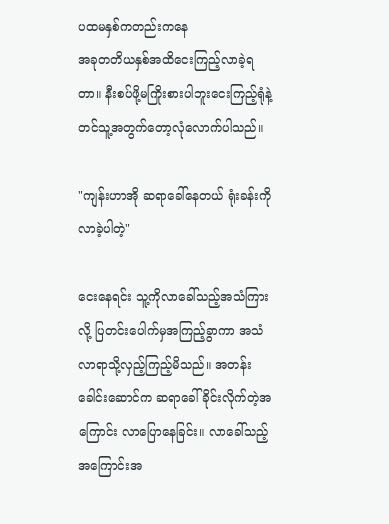ပထမနှစ်ကတည်းကနေ
အခုတတိယနှစ်အထိငေးကြည့်လာခဲ့ရတာ။‌ နီးစပ်ဖို့မကြိုးစားပါဘူးငေးကြည့်ရုံနဲ့တင်သူ့အတွက်တော့လုံလောက်ပါသည်။

"ကျန်းဟာအို ဆရာခေါ်နေတယ် ရုံးခန်းကိုလာခဲ့ပါတဲ့"

ငေးနေရင်း သူ့ကိုလာခေါ်သည့်အသံကြားလို့ ပြတင်းပေါက်မှအကြည့်ခွာကာ အသံလာရာသို့လှည့်ကြည့်မိသည်။ အတန်းခေါင်းဆောင်က ဆရာခေါ်ခိုင်းလိုက်တဲ့အကြောင်း လာပြောနေခြင်း။ လာခေါ်သည့်အကြောင်းအ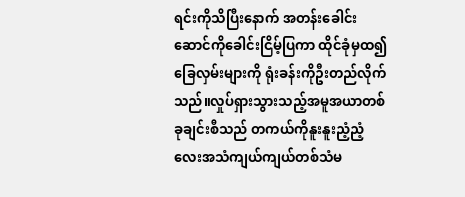ရင်းကိုသိပြီးနောက် အတန်းခေါင်းဆောင်ကိုခေါင်းငြိမ့်ပြကာ ထိုင်ခုံမှထ၍ ခြေလှမ်းများကို ရုံးခန်းကိုဦးတည်လိုက်သည်။လှုပ်ရှားသွားသည့်အမူအယာတစ်ခုချင်းစီသည် တကယ်ကိုနူးနူးညံ့ညံ့လေးအသံကျယ်ကျယ်တစ်သံမ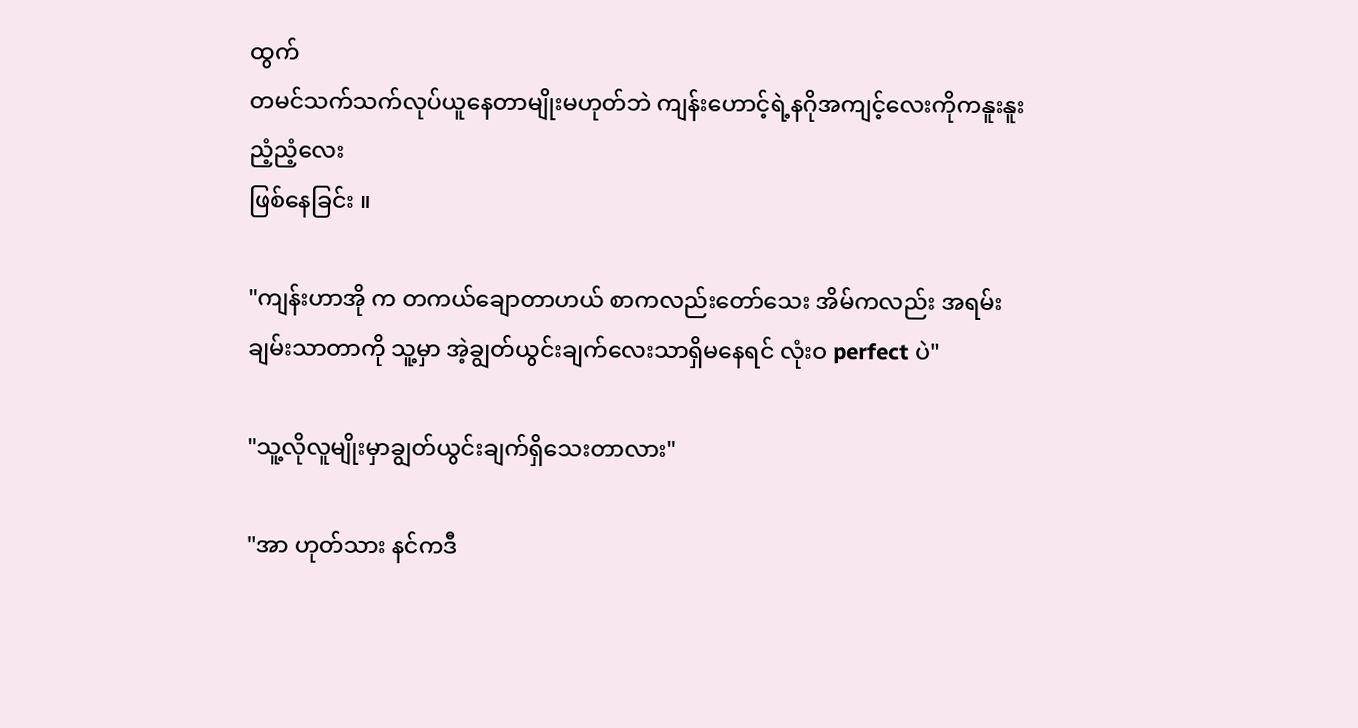ထွက်
တမင်သက်သက်လုပ်ယူနေတာမျိုးမဟုတ်ဘဲ ကျန်းဟောင့်ရဲ့နဂိုအကျင့်လေးကိုကနူးနူးညံ့ညံ့လေး
ဖြစ်နေခြင်း ။

"ကျန်းဟာအို က တကယ်ချောတာဟယ် စာကလည်းတော်သေး အိမ်ကလည်း အရမ်းချမ်းသာတာကို သူ့မှာ အဲ့ချွတ်ယွင်းချက်လေးသာရှိမနေရင် လုံးဝ perfect ပဲ"

"သူ့လိုလူမျိုးမှာချွတ်ယွင်းချက်ရှိသေးတာလား"

"အာ ဟုတ်သား နင်ကဒီ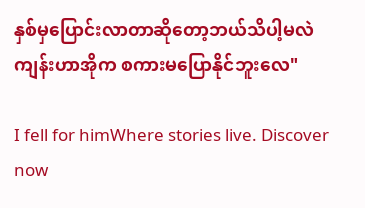နှစ်မှပြောင်းလာတာဆိုတော့ဘယ်သိပါ့မလဲ
ကျန်းဟာအိုက စကားမပြောနိုင်ဘူးလေ"

I fell for himWhere stories live. Discover now